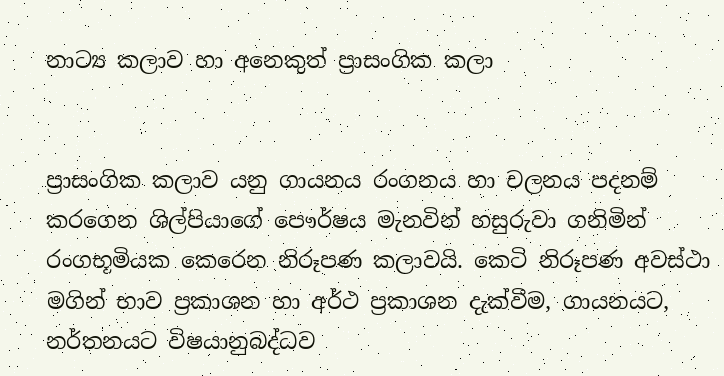නාට්‍ය කලාව හා අනෙකුත් ප්‍රාසංගික කලා


ප්‍රාසංගික කලාව යනු ගායනය රංගනය හා චලනය පදනම් කරගෙන ශිල්පියාගේ පෞර්ෂය මැනවින් හසුරුවා ගනිමින් රංගභූමියක කෙරෙන නිරූපණ කලාවයි. කෙටි නිරූපණ අවස්ථා මගින් භාව ප්‍රකාශන හා අර්ථ ප්‍රකාශන දැක්වීම, ගායනයට, නර්තනයට විෂයානුබද්ධව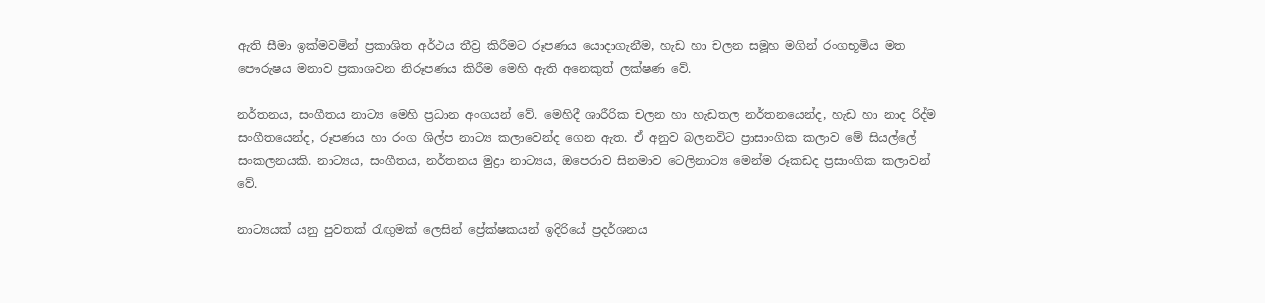ඇති සීමා ඉක්මවමින් ප්‍රකාශිත අර්ථය තීව්‍ර කිරීමට රූපණය යොදාගැනීම, හැඩ හා චලන සමූහ මගින් රංගභූමිය මත පෞරුෂය මනාව ප්‍රකාශවන නිරූපණය කිරීම මෙහි ඇති අනෙකුත් ලක්ෂණ වේ.

නර්තනය, සංගීතය නාට්‍ය මෙහි ප්‍රධාන අංගයන් වේ. මෙහිදී ශාරීරික චලන හා හැඩතල නර්තනයෙන්ද, හැඩ හා නාද රිද්ම සංගීතයෙන්ද, රූපණය හා රංග ශිල්ප නාට්‍ය කලාවෙන්ද ගෙන ඇත. ඒ අනුව බලනවිට ප්‍රාසාංගික කලාව මේ සියල්ලේ සංකලනයකි. නාට්‍යය, සංගීතය, නර්තනය මුද්‍රා නාට්‍යය, ඔපෙරාව සිනමාව ටෙලිනාට්‍ය මෙන්ම රූකඩද ප්‍රසාංගික කලාවන් වේ.

නාට්‍යයක් යනු පුවතක් රැඟුමක් ලෙසින් ප්‍රේක්ෂකයන් ඉදිරියේ ප්‍රදර්ශනය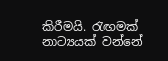කිරීමයි. රැඟ‍මක් නාට්‍යයක් වන්නේ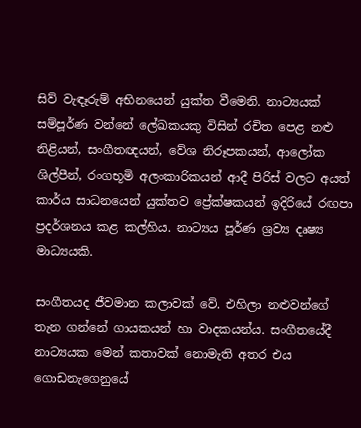සිව් වැඳෑරුම් අභිනයෙන් යුක්ත වීමෙනි. නාට්‍යයක් සම්පූර්ණ වන්නේ ලේඛකයකු විසින් රචිත පෙළ නළු නිළියන්, සංගීතඥයන්, වේශ නිරූපකයන්, ආලෝක ශිල්පීන්, රංගභූමි අලංකාරිකයන් ආදී පිරිස් වලට අයත් කාර්ය සාධනයෙන් යුක්තව ප්‍රේක්ෂකයන් ඉදිරියේ රඟපා ප්‍රදර්ශනය කළ කල්හිය. නාට්‍යය පූර්ණ ශ්‍රව්‍ය දෘෂ්‍ය මාධ්‍යයකි.

සංගීතයද ජීවමාන කලාවක් වේ. එහිලා නළුවන්ගේ තැන ගන්නේ ගායකයන් හා වාදකයන්ය. සංගීතයේදී නාට්‍යයක මෙන් කතාවක් නොමැති අතර එය ගොඩනැගෙනුයේ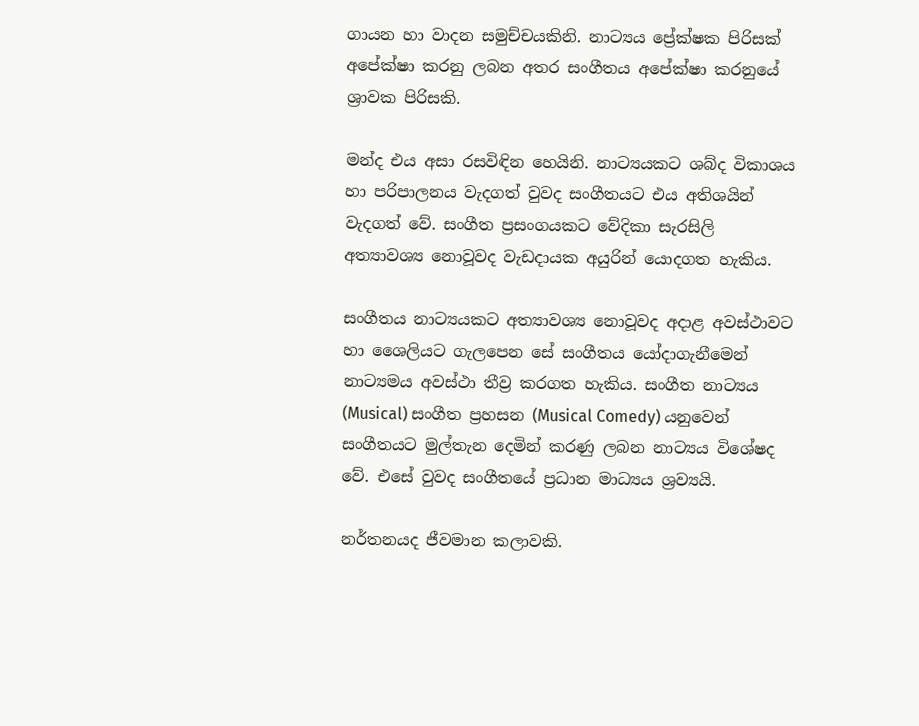ගායන හා වාදන සමුච්චයකිනි. නාට්‍යය ප්‍රේක්ෂක පිරිසක් අපේක්ෂා කරනු ලබන අතර සංගීතය අපේක්ෂා කරනුයේ ශ්‍රාවක පිරිසකි.

මන්ද එය අසා රසවිඳින හෙයිනි. නාට්‍යයකට ශබ්ද විකාශය හා පරිපාලනය වැදගත් වුවද සංගීතයට එය අතිශයින් වැදගත් වේ. සංගීත ප්‍රසංගයකට වේදිකා සැරසිලි අත්‍යාවශ්‍ය නොවූවද වැඩදායක අයුරින් යොදගත හැකිය.

සංගීතය නාට්‍යයකට අත්‍යාවශ්‍ය නොවූවද අදාළ අවස්ථාවට හා ශෛලියට ගැලපෙන සේ සංගීතය යෝදාගැනීමෙන් නාට්‍යමය අවස්ථා තීව්‍ර කරගත හැකිය. සංගීත නාට්‍යය (Musical) සංගීත ප්‍රහසන (Musical Comedy) යනුවෙන් සංගීතයට මුල්තැන දෙමින් කරණු ලබන නාට්‍යය විශේෂද වේ. එසේ වුවද සංගීතයේ ප්‍රධාන මාධ්‍යය ශ්‍රව්‍යයි.

නර්තනයද ජීවමාන කලාවකි.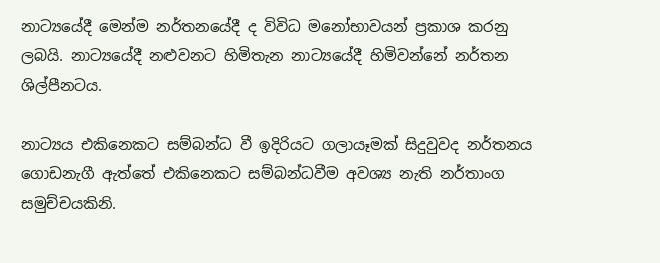නාට්‍යයේදී මෙන්ම නර්තනයේදී ද විවිධ මනෝභාවයන් ප්‍රකාශ කරනු ලබයි. නාට්‍යයේදී නළුවනට හිමිතැන නාට්‍යයේදී හිමිවන්නේ නර්තන ශිල්පීනටය.

නාට්‍යය එකිනෙකට සම්බන්ධ වී ඉදිරියට ගලායෑමක් සිදුවුවද නර්තනය ගොඩනැගී ඇත්තේ එකිනෙකට සම්බන්ධවීම අවශ්‍ය නැති නර්තාංග සමුච්චයකිනි.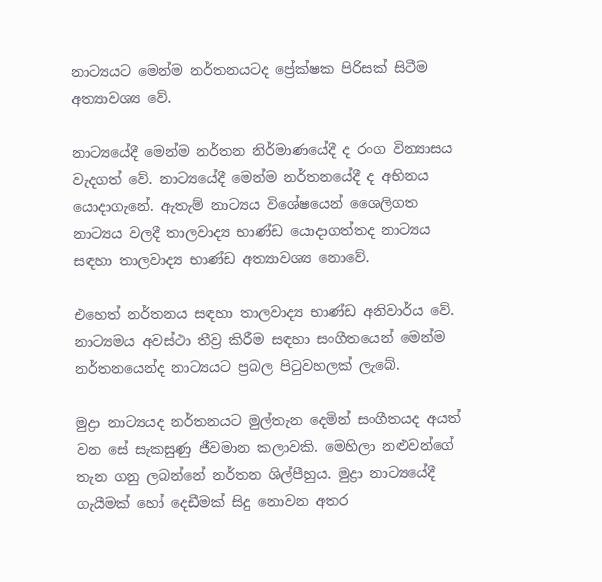නාට්‍යයට මෙන්ම නර්තනයටද ප්‍රේක්ෂක පිරිසක් සිටීම අත්‍යාවශ්‍ය වේ.

නාට්‍යයේදී මෙන්ම නර්තන නිර්මාණයේදී ද රංග වින්‍යාසය වැදගත් වේ. නාට්‍යයේදී මෙන්ම නර්තනයේදී ද අභිනය යොදාගැනේ. ඇතැම් නාට්‍යය විශේෂයෙන් ශෛලිගත නාට්‍යය වලදී තාලවාද්‍ය භාණ්ඩ යොදාගත්තද නාට්‍යය සඳහා තාලවාද්‍ය භාණ්ඩ අත්‍යාවශ්‍ය නොවේ.

එහෙත් නර්තනය සඳහා තාලවාද්‍ය භාණ්ඩ අනිවාර්ය වේ. නාට්‍යමය අවස්ථා තීව්‍ර කිරීම සඳහා සංගීතයෙන් මෙන්ම නර්තනයෙන්ද නාට්‍යයට ප්‍රබල පිටුවහලක් ලැබේ.

මුද්‍රා නාට්‍යයද නර්තනයට මුල්තැන දෙමින් සංගීතයද අයත් වන සේ සැකසුණු ජීවමාන කලාවකි. මෙහිලා නළුවන්ගේ තැන ගනු ලබන්නේ නර්තන ශිල්පීහුය. මුද්‍රා නාට්‍යයේදී ගැයීමක් හෝ දෙඩීමක් සිදු නොවන අතර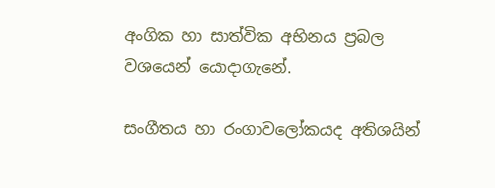අංගික හා සාත්වික අභිනය ප්‍රබල වශයෙන් යොදාගැනේ.

සංගීතය හා රංගාවලෝකයද අතිශයින්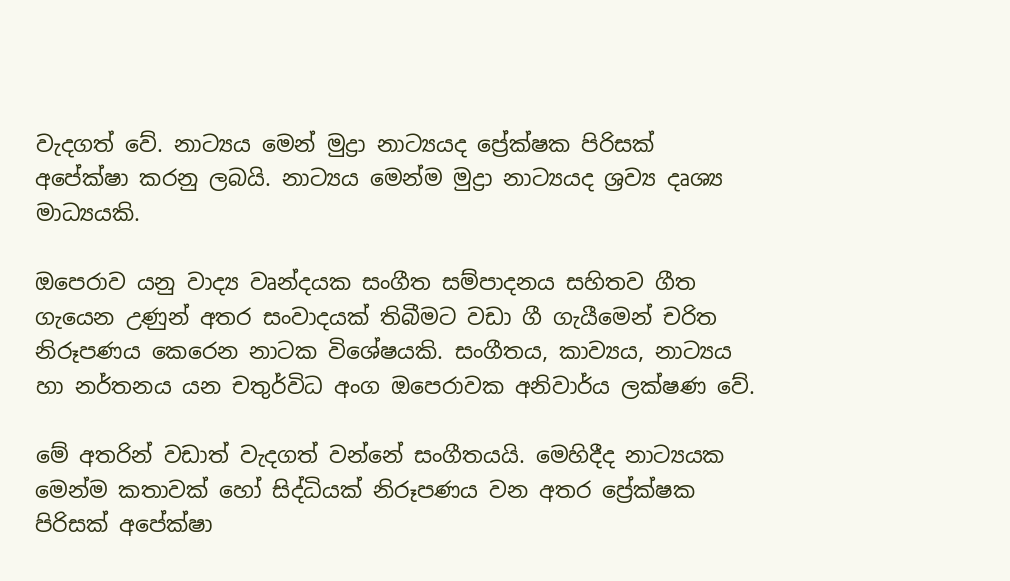වැදගත් වේ. නාට්‍යය මෙන් මුද්‍රා නාට්‍යයද ප්‍රේක්ෂක පිරිසක් අපේක්ෂා කරනු ලබයි. නාට්‍යය මෙන්ම මුද්‍රා නාට්‍යයද ශ්‍රව්‍ය දෘශ්‍ය මාධ්‍යයකි.

ඔපෙරාව යනු වාද්‍ය වෘන්දයක සංගීත සම්පාදනය සහිතව ගීත ගැයෙන උණුන් අතර සංවාදයක් තිබීමට වඩා ගී ගැයීමෙන් චරිත නිරූපණය කෙරෙන නාටක විශේෂයකි. සංගීතය, කාව්‍යය, නාට්‍යය හා නර්තනය යන චතුර්විධ අංග ඔපෙරාවක අනිවාර්ය ලක්ෂණ වේ.

මේ අතරින් වඩාත් වැදගත් වන්නේ සංගීතයයි. මෙහිදීද නාට්‍යයක මෙන්ම කතාවක් හෝ සිද්ධියක් නිරූපණය වන අතර ප්‍රේක්ෂක පිරිසක් අපේක්ෂා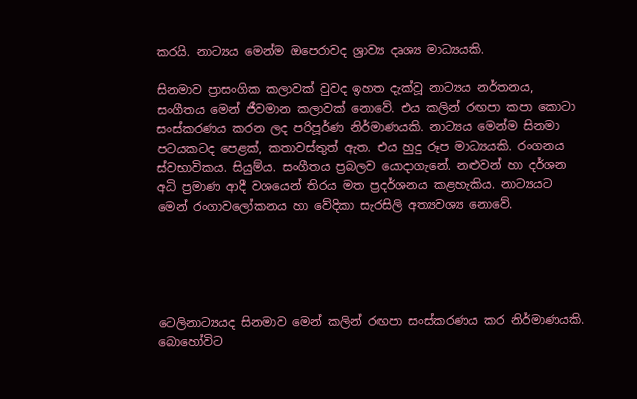කරයි. නාට්‍යය මෙන්ම ඔපෙරාවද ශ්‍රාව්‍ය දෘශ්‍ය මාධ්‍යයකි.

සිනමාව ප්‍රාසංගික කලාවක් වුවද ඉහත දැක්වූ නාට්‍යය නර්තනය, සංගීතය මෙන් ජීවමාන කලාවක් නොවේ. එය කලින් රඟපා කපා කොටා සංස්කරණය කරන ලද පරිපූර්ණ නිර්මාණයකි. නාට්‍යය මෙන්ම සිනමා පටයකටද පෙළක්, කතාවස්තුත් ඇත. එය හුදු රූප මාධ්‍යයකි. රංගනය ස්වභාවිකය. සියුම්ය. සංගීතය ප්‍රබලව යොදාගැනේ. නළුවන් හා දර්ශන අධි ප්‍රමාණ ආදී වශයෙන් තිරය මත ප්‍රදර්ශනය කළහැකිය. නාට්‍යයට මෙන් රංගාවලෝකනය හා වේදිකා සැරසිලි අත්‍යවශ්‍ය නොවේ.





ටෙලිනාට්‍යයද සිනමාව මෙන් කලින් රඟපා සංස්කරණය කර නිර්මාණයකි. බොහෝවිට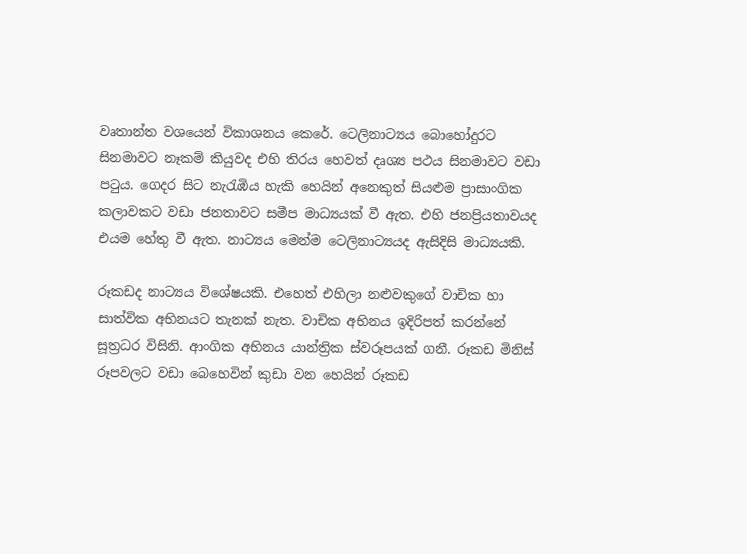වෘතාන්ත වශයෙන් විකාශනය කෙරේ. ටෙලිනාට්‍යය බොහෝදුරට සිනමාවට නෑකම් කියුවද එහි තිරය හෙවත් දෘශ්‍ය පථය සිනමාවට වඩා පටුය. ගෙදර සිට නැරැඹිය හැකි හෙයින් අනෙකුත් සියළුම ප්‍රාසාංගික කලාවකට වඩා ජනතාවට සමීප මාධ්‍යයක් වී ඇත. එහි ජනප්‍රියතාවයද එයම හේතු වී ඇත. නාට්‍යය මෙන්ම ටෙලිනාට්‍යයද ඇසිදිසි මාධ්‍යයකි.

රූකඩද නාට්‍යය විශේෂයකි. එහෙත් එහිලා නළුවකුගේ වාචික හා සාත්වික අභිනයට තැනක් නැත. වාචික අභිනය ඉදිරිපත් කරන්නේ සූත්‍රධර විසිනි. ආංගික අභිනය යාන්ත්‍රික ස්වරූපයක් ගනී. රූකඩ මිනිස් රූපවලට වඩා බෙහෙවින් කුඩා වන හෙයින් රූකඩ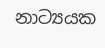නාට්‍යයක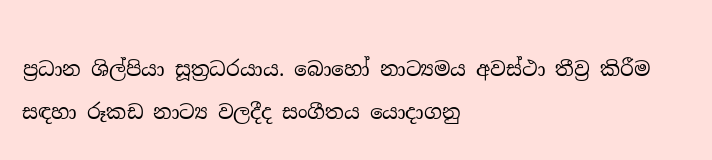ප්‍රධාන ශිල්පියා සූත්‍රධරයාය. බොහෝ නාට්‍යමය අවස්ථා තීව්‍ර කිරීම සඳහා රූකඩ නාට්‍ය වලදීද සංගීතය යොදාගනු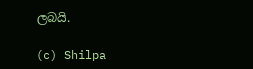ලබයි.

(c) Shilpa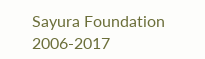Sayura Foundation 2006-2017